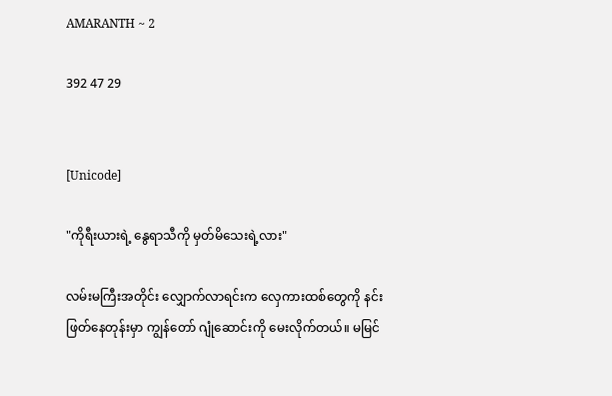AMARANTH ~ 2

392 47 29


[Unicode]

"ကိုရီးယားရဲ့ နွေရာသီကို မှတ်မိသေးရဲ့လား"

လမ်းမကြီးအတိုင်း လျှောက်လာရင်းက လှေကားထစ်တွေကို နင်းဖြတ်နေတုန်းမှာ ကျွန်တော် ဂျုံဆောင်းကို မေးလိုက်တယ်။ မမြင်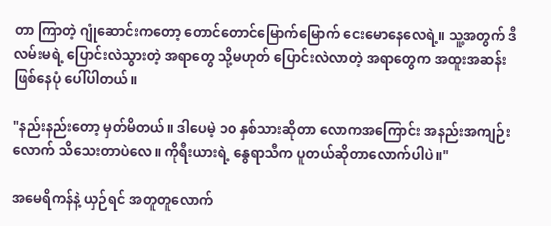တာ ကြာတဲ့ ဂျုံဆောင်းကတော့ တောင်တောင်မြောက်မြောက် ငေးမောနေလေရဲ့။ သူ့အတွက် ဒီလမ်းမရဲ့ ပြောင်းလဲသွားတဲ့ အရာတွေ သို့မဟုတ် ပြောင်းလဲလာတဲ့ အရာတွေက အထူးအဆန်း ဖြစ်နေပုံ ပေါ်ပါတယ်။

"နည်းနည်းတော့ မှတ်မိတယ်။ ဒါပေမဲ့ ၁၀ နှစ်သားဆိုတာ လောကအကြောင်း အနည်းအကျဉ်းလောက် သိသေးတာပဲလေ။ ကိုရီးယားရဲ့ နွေရာသီက ပူတယ်ဆိုတာလောက်ပါပဲ။"

အမေရိကန်နဲ့ ယှဉ်ရင် အတူတူလောက်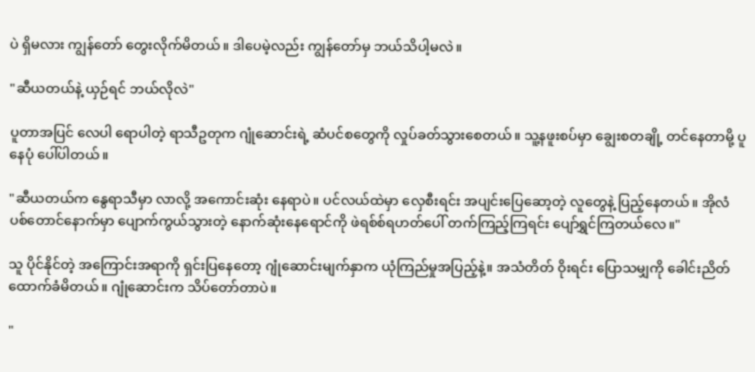ပဲ ရှိမလား ကျွန်တော် တွေးလိုက်မိတယ်။ ဒါပေမဲ့လည်း ကျွန်တော်မှ ဘယ်သိပါ့မလဲ။

"ဆီယတယ်နဲ့ ယှဉ်ရင် ဘယ်လိုလဲ"

ပူတာအပြင် လေပါ ရောပါတဲ့ ရာသီဥတုက ဂျုံဆောင်းရဲ့ ဆံပင်စတွေကို လှုပ်ခတ်သွားစေတယ်။ သူ့နဖူးစပ်မှာ ချွေးစတချို့ တင်နေတာမို့ ပူနေပုံ ပေါ်ပါတယ်။

"ဆီယတယ်က နွေရာသီမှာ လာလို့ အကောင်းဆုံး နေရာပဲ။ ပင်လယ်ထဲမှာ လှေစီးရင်း အပျင်းပြေဆော့တဲ့ လူတွေနဲ့ ‌ပြည့်နေတယ်။ အိုလံပစ်တောင်နောက်မှာ ပျောက်ကွယ်သွားတဲ့ နောက်ဆုံးနေရောင်ကို ဖဲရစ်စ်ရဟတ်ပေါ် တက်ကြည့်ကြရင်း ပျော်ရွှင်ကြတယ်လေ။"

သူ ပိုင်နိုင်တဲ့ အကြောင်းအရာကို ရှင်းပြနေတော့ ဂျုံဆောင်းမျက်နှာက ယုံကြည်မှုအပြည့်နဲ့။ အသံတိတ် ဝိုးရင်း ပြောသမျှကို ခေါင်းညိတ်ထောက်ခံမိတယ်။ ဂျုံဆောင်းက သိပ်တော်တာပဲ။

"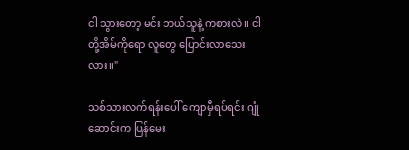ငါ သွားတော့ မင်း ဘယ်သူနဲ့ ကစားလဲ။ ငါတို့အိမ်ကိုရော လူတွေ ပြောင်းလာသေးလား။"

သစ်သားလက်ရန်းပေါ် ကျောမှီရပ်ရင်း ဂျုံဆောင်းက ပြန်မေး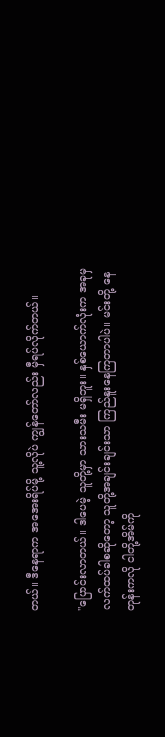တယ်။ ဒီနေရာက အအေးရိပ်မို့ သူ့လိုပဲ ကျွန်တော်လည်း မှီရပ်လိုက်တယ်။

"ပြောင်းလာတယ်။ ဒါပေမဲ့ သူတို့မှာ သားသမီး မရှိဘူး။ နှစ်ယောက်လုံးက အခုမှ လက်ထပ်ခါစဆိုတော့ သူတို့အချင်းချင်းသာ ကြည်နူးနေကြတာပါပဲ။ မင်းတို့ နေတုန်းကလို ငါတို့အိမ်ကို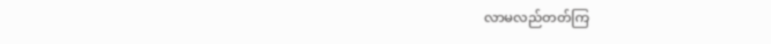လာမလည်တတ်ကြ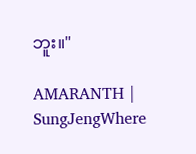ဘူး။"

AMARANTH | SungJengWhere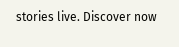stories live. Discover now